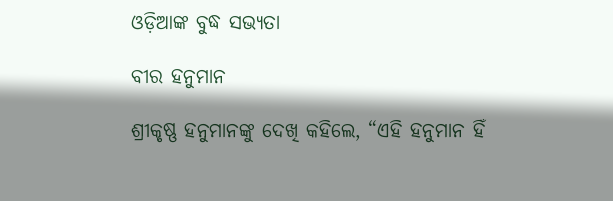ଓଡ଼ିଆଙ୍କ ବୁଦ୍ଧ ସଭ୍ୟତା

ବୀର ହନୁମାନ

ଶ୍ରୀକୃଷ୍ଣ ହନୁମାନଙ୍କୁ ଦେଖି କହିଲେ, “ଏହି ହନୁମାନ ହିଁ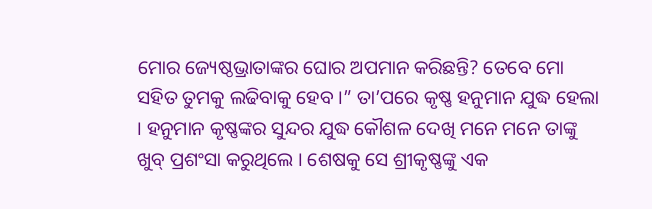ମୋର ଜ୍ୟେଷ୍ଠଭ୍ରାତାଙ୍କର ଘୋର ଅପମାନ କରିଛନ୍ତି? ତେବେ ମୋ ସହିତ ତୁମକୁ ଲଢିବାକୁ ହେବ ।” ତା’ପରେ କୃଷ୍ଣ ହନୁମାନ ଯୁଦ୍ଧ ହେଲା । ହନୁମାନ କୃଷ୍ଣଙ୍କର ସୁନ୍ଦର ଯୁଦ୍ଧ କୌଶଳ ଦେଖି ମନେ ମନେ ତାଙ୍କୁ ଖୁବ୍ ପ୍ରଶଂସା କରୁଥିଲେ । ଶେଷକୁ ସେ ଶ୍ରୀକୃଷ୍ଣଙ୍କୁ ଏକ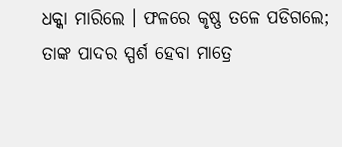ଧକ୍କା ମାରିଲେ । ଫଳରେ କୃଷ୍ଣ ତଳେ ପଡିଗଲେ; ତାଙ୍କ ପାଦର ସ୍ପର୍ଶ ହେବା ମାତ୍ରେ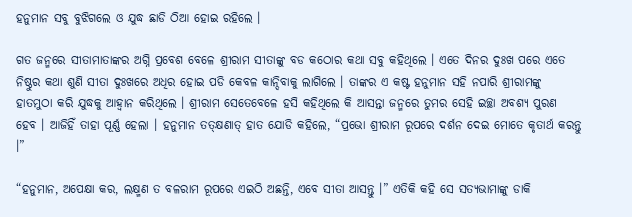ହନୁମାନ ସବୁ ବୁଝିଗଲେ ଓ ଯୁଦ୍ଧ ଛାଡି ଠିଆ ହୋଇ ରହିଲେ ।

ଗତ ଜନ୍ମରେ ସୀତାମାତାଙ୍କର ଅଗ୍ନି ପ୍ରବେଶ ବେଳେ ଶ୍ରୀରାମ ସୀତାଙ୍କୁ ବଡ କଠୋର କଥା ସବୁ କହିଥିଲେ । ଏତେ ଦିନର ଦୁଃଖ ପରେ ଏତେ ନିଷ୍ଠୁର କଥା ଶୁଣି ସୀତା ଦୁଃଖରେ ଅଧିର ହୋଇ ପଡି କେବଳ କାନ୍ଦିବାକୁ ଲାଗିଲେ । ତାଙ୍କର ଏ କଷ୍ଟ ହନୁମାନ ସହି ନପାରି ଶ୍ରୀରାମଙ୍କୁ ହାତମୁଠା କରି ଯୁଦ୍ଧକୁ ଆହ୍ୱାନ କରିଥିଲେ । ଶ୍ରୀରାମ ସେତେବେଳେ ହସି କହିଥିଲେ କି ଆସନ୍ତା ଜନ୍ମରେ ତୁମର ସେହି ଇଚ୍ଛା ଅବଶ୍ୟ ପୁରଣ ହେବ । ଆଜିହିଁ ତାହା ପୂର୍ଣ୍ଣ ହେଲା । ହନୁମାନ ତତ୍କ୍ଷଣାତ୍ ହାତ ଯୋଡି କହିଲେ, “ପ୍ରଭୋ ଶ୍ରୀରାମ ରୂପରେ ଦର୍ଶନ ଦେଇ ମୋତେ କୃତାର୍ଥ କରନ୍ତୁ ।”

“ହନୁମାନ, ଅପେକ୍ଷା କର, ଲକ୍ଷ୍ମଣ ତ ବଳରାମ ରୂପରେ ଏଇଠି ଅଛନ୍ତି, ଏବେ ସୀତା ଆସନ୍ତୁ ।” ଏତିକି କହି ସେ ସତ୍ୟଭାମାଙ୍କୁ ଡାକି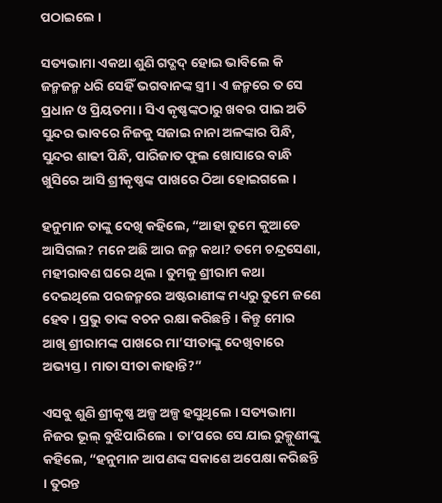ପଠାଇଲେ ।

ସତ୍ୟଭାମା ଏକଥା ଶୁଣି ଗଦ୍ଗଦ୍ ହୋଇ ଭାବିଲେ କି ଜନ୍ମଜନ୍ମ ଧରି ସେହିଁ ଭଗବାନଙ୍କ ସ୍ତ୍ରୀ । ଏ ଜନ୍ମରେ ତ ସେ ପ୍ରଧାନ ଓ ପ୍ରିୟତମା । ସିଏ କୃଷ୍ଣଙ୍କଠାରୁ ଖବର ପାଇ ଅତି ସୁନ୍ଦର ଭାବରେ ନିଜକୁ ସଜାଇ ନାନା ଅଳଙ୍କାର ପିନ୍ଧି, ସୁନ୍ଦର ଶାଢୀ ପିନ୍ଧି, ପାରିଜାତ ଫୁଲ ଖୋସାରେ ବାନ୍ଧି ଖୁସିରେ ଆସି ଶ୍ରୀକୃଷ୍ଣଙ୍କ ପାଖରେ ଠିଆ ହୋଇଗଲେ ।

ହନୁମାନ ତାଙ୍କୁ ଦେଖି କହିଲେ, “ଆହା ତୁମେ କୁଆଡେ ଆସିଗଲ? ମନେ ଅଛି ଆର ଜନ୍ମ କଥା? ତମେ ଚନ୍ଦ୍ରସେଣା, ମହୀରାବଣ ଘରେ ଥିଲ । ତୁମକୁ ଶ୍ରୀରାମ କଥା ଦେଇଥିଲେ ପରଜନ୍ମରେ ଅଷ୍ଟରାଣୀଙ୍କ ମଧ୍ୟରୁ ତୁମେ ଜଣେ ହେବ । ପ୍ରଭୁ ତାଙ୍କ ବଚନ ରକ୍ଷା କରିଛନ୍ତି । କିନ୍ତୁ ମୋର ଆଖି ଶ୍ରୀରାମଙ୍କ ପାଖରେ ମା’ସୀତାଙ୍କୁ ଦେଖିବାରେ ଅଭ୍ୟସ୍ତ । ମାତା ସୀତା କାହାନ୍ତି?”

ଏସବୁ ଶୁଣି ଶ୍ରୀକୃଷ୍ଣ ଅଳ୍ପ ଅଳ୍ପ ହସୁଥିଲେ । ସତ୍ୟଭାମା ନିଜର ଭୂଲ୍ ବୁଝିପାରିଲେ । ତା’ପରେ ସେ ଯାଇ ରୁକ୍ମୁଣୀଙ୍କୁ କହିଲେ, “ହନୁମାନ ଆପଣଙ୍କ ସକାଶେ ଅପେକ୍ଷା କରିଛନ୍ତି । ତୁରନ୍ତ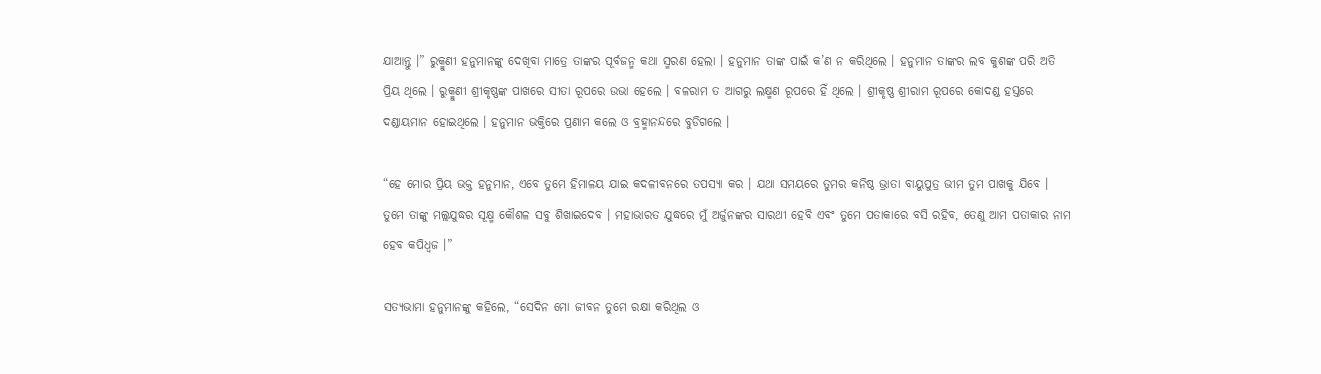ଯାଆନ୍ତୁ ।” ରୁକ୍ମୁଣୀ ହନୁମାନଙ୍କୁ ଦେଖିବା ମାତ୍ରେ ତାଙ୍କର ପୂର୍ବଜନ୍ମ କଥା ସ୍ମରଣ ହେଲା । ହନୁମାନ ତାଙ୍କ ପାଇଁ କ’ଣ ନ କରିଥିଲେ । ହନୁମାନ ତାଙ୍କର ଲବ କୁଶଙ୍କ ପରି ଅତି ପ୍ରିୟ ଥିଲେ । ରୁକ୍ମୁଣୀ ଶ୍ରୀକୃଷ୍ଣଙ୍କ ପାଖରେ ସୀତା ରୂପରେ ଉଭା ହେଲେ । ବଳରାମ ତ ଆଗରୁ ଲକ୍ଷ୍ମଣ ରୂପରେ ହିଁ ଥିଲେ । ଶ୍ରୀକୃଷ୍ଣ ଶ୍ରୀରାମ ରୂପରେ କୋଦଣ୍ଡ ହସ୍ତରେ ଦଣ୍ଡାୟମାନ ହୋଇଥିଲେ । ହନୁମାନ ଭକ୍ତିରେ ପ୍ରଣାମ କଲେ ଓ ବ୍ରହ୍ମାନନ୍ଦରେ ବୁଡିଗଲେ ।

“ହେ ମୋର ପ୍ରିୟ ଭକ୍ତ ହନୁମାନ, ଏବେ ତୁମେ ହିମାଳୟ ଯାଇ କଦଳୀବନରେ ତପସ୍ୟା କର । ଯଥା ସମୟରେ ତୁମର କନିଷ୍ଠ ଭ୍ରାତା ବାୟୁପୁତ୍ର ଭୀମ ତୁମ ପାଖକୁ ଯିବେ । ତୁମେ ତାଙ୍କୁ ମଲ୍ଲଯୁଦ୍ଧର ସୂକ୍ଷ୍ମ କୌଶଳ ସବୁ ଶିଖାଇଦେବ । ମହାଭାରତ ଯୁଦ୍ଧରେ ମୁଁ ଅର୍ଜୁନଙ୍କର ସାରଥୀ ହେବି ଏବଂ ତୁମେ ପତାକାରେ ବସି ରହିବ, ତେଣୁ ଆମ ପତାକାର ନାମ ହେବ କପିଧ୍ୱଜ ।”

ସତ୍ୟଭାମା ହନୁମାନଙ୍କୁ କହିଲେ, “ସେଦିନ ମୋ ଜୀବନ ତୁମେ ରକ୍ଷା କରିଥିଲ ଓ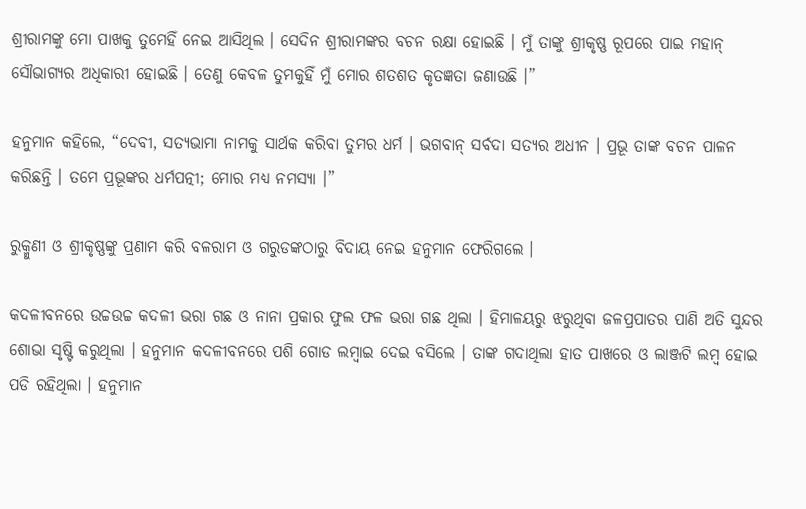ଶ୍ରୀରାମଙ୍କୁ ମୋ ପାଖକୁ ତୁମେହିଁ ନେଇ ଆସିଥିଲ । ସେଦିନ ଶ୍ରୀରାମଙ୍କର ବଚନ ରକ୍ଷା ହୋଇଛି । ମୁଁ ତାଙ୍କୁ ଶ୍ରୀକୃଷ୍ଣ ରୂପରେ ପାଇ ମହାନ୍ ସୌଭାଗ୍ୟର ଅଧିକାରୀ ହୋଇଛି । ତେଣୁ କେବଳ ତୁମକୁହିଁ ମୁଁ ମୋର ଶତଶତ କୃତଜ୍ଞତା ଜଣାଉଛି ।”

ହନୁମାନ କହିଲେ, “ଦେବୀ, ସତ୍ୟଭାମା ନାମକୁ ସାର୍ଥକ କରିବା ତୁମର ଧର୍ମ । ଭଗବାନ୍ ସର୍ବଦା ସତ୍ୟର ଅଧୀନ । ପ୍ରଭୂ ତାଙ୍କ ବଚନ ପାଳନ କରିଛନ୍ତି । ତମେ ପ୍ରଭୂଙ୍କର ଧର୍ମପତ୍ନୀ; ମୋର ମଧ୍ୟ ନମସ୍ୟା ।”

ରୁକ୍ମୁଣୀ ଓ ଶ୍ରୀକୃଷ୍ଣଙ୍କୁ ପ୍ରଣାମ କରି ବଳରାମ ଓ ଗରୁଡଙ୍କଠାରୁ ବିଦାୟ ନେଇ ହନୁମାନ ଫେରିଗଲେ ।

କଦଳୀବନରେ ଉଚ୍ଚଉଚ୍ଚ କଦଳୀ ଭରା ଗଛ ଓ ନାନା ପ୍ରକାର ଫୁଲ ଫଳ ଭରା ଗଛ ଥିଲା । ହିମାଳୟରୁ ଝରୁଥିବା ଜଳପ୍ରପାତର ପାଣି ଅତି ସୁନ୍ଦର ଶୋଭା ସୃଷ୍ଟି କରୁଥିଲା । ହନୁମାନ କଦଳୀବନରେ ପଶି ଗୋଡ ଲମ୍ବାଇ ଦେଇ ବସିଲେ । ତାଙ୍କ ଗଦାଥିଲା ହାତ ପାଖରେ ଓ ଲାଞ୍ଜଟି ଲମ୍ବ ହୋଇ ପଡି ରହିଥିଲା । ହନୁମାନ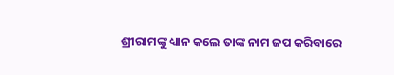ଶ୍ରୀରାମଙ୍କୁ ଧ୍ୟାନ କଲେ ତାଙ୍କ ନାମ ଜପ କରିବାରେ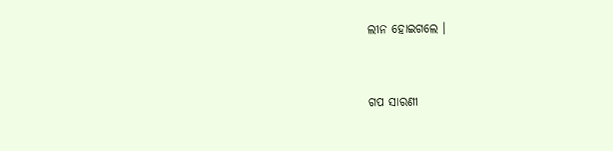ଲୀନ ହୋଇଗଲେ ।


ଗପ ସାରଣୀ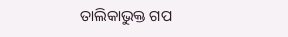ତାଲିକାଭୁକ୍ତ ଗପ